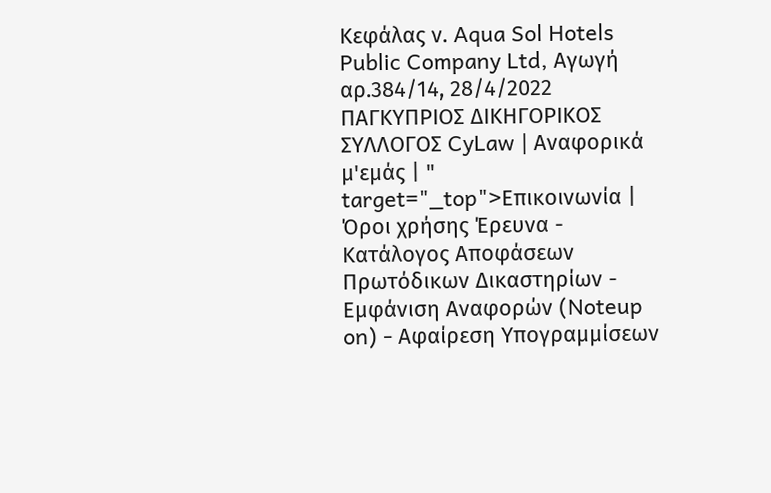Κεφάλας ν. Aqua Sol Hotels Public Company Ltd, Αγωγή αρ.384/14, 28/4/2022 ΠΑΓΚΥΠΡΙΟΣ ΔΙΚΗΓΟΡΙΚΟΣ ΣΥΛΛΟΓΟΣ CyLaw | Αναφορικά μ'εμάς | " target="_top">Επικοινωνία | Όροι χρήσης Έρευνα - Κατάλογος Αποφάσεων Πρωτόδικων Δικαστηρίων - Εμφάνιση Αναφορών (Noteup on) - Αφαίρεση Υπογραμμίσεων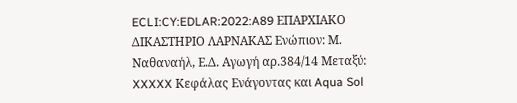ECLI:CY:EDLAR:2022:A89 ΕΠΑΡΧΙΑΚΟ ΔΙΚΑΣΤΗΡΙΟ ΛΑΡΝΑΚΑΣ Ενώπιον: Μ. Ναθαναήλ, Ε.Δ. Αγωγή αρ.384/14 Μεταξύ: XXXXX Κεφάλας Ενάγοντας και Aqua Sol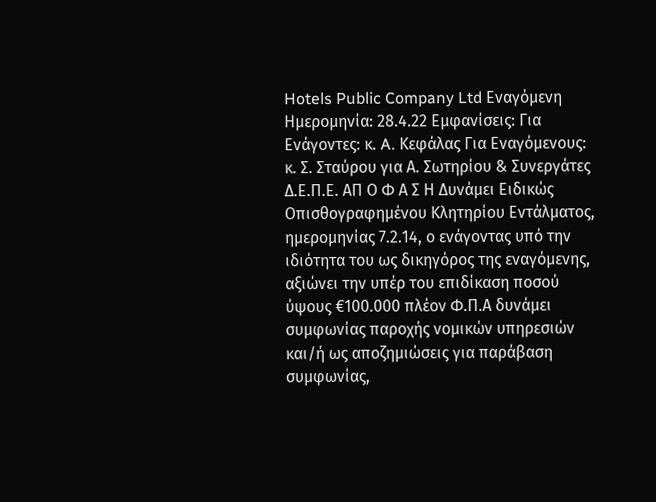Hotels Public Company Ltd Εναγόμενη Ημερομηνία: 28.4.22 Εμφανίσεις: Για Ενάγοντες: κ. A. Kεφάλας Για Εναγόμενους: κ. Σ. Σταύρου για Α. Σωτηρίου & Συνεργάτες Δ.Ε.Π.Ε. ΑΠ Ο Φ Α Σ Η Δυνάμει Ειδικώς Οπισθογραφημένου Κλητηρίου Εντάλματος, ημερομηνίας 7.2.14, ο ενάγοντας υπό την ιδιότητα του ως δικηγόρος της εναγόμενης, αξιώνει την υπέρ του επιδίκαση ποσού ύψους €100.000 πλέον Φ.Π.Α δυνάμει συμφωνίας παροχής νομικών υπηρεσιών και/ή ως αποζημιώσεις για παράβαση συμφωνίας,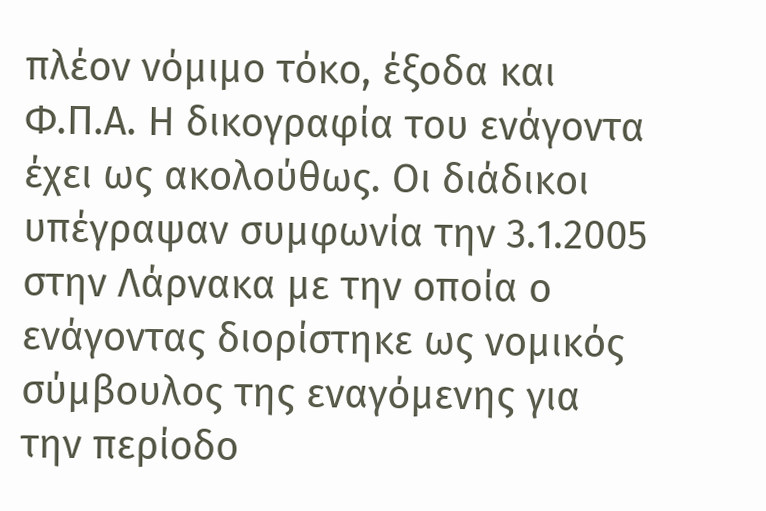πλέον νόμιμο τόκο, έξοδα και Φ.Π.Α. Η δικογραφία του ενάγοντα έχει ως ακολούθως. Οι διάδικοι υπέγραψαν συμφωνία την 3.1.2005 στην Λάρνακα με την οποία ο ενάγοντας διορίστηκε ως νομικός σύμβουλος της εναγόμενης για την περίοδο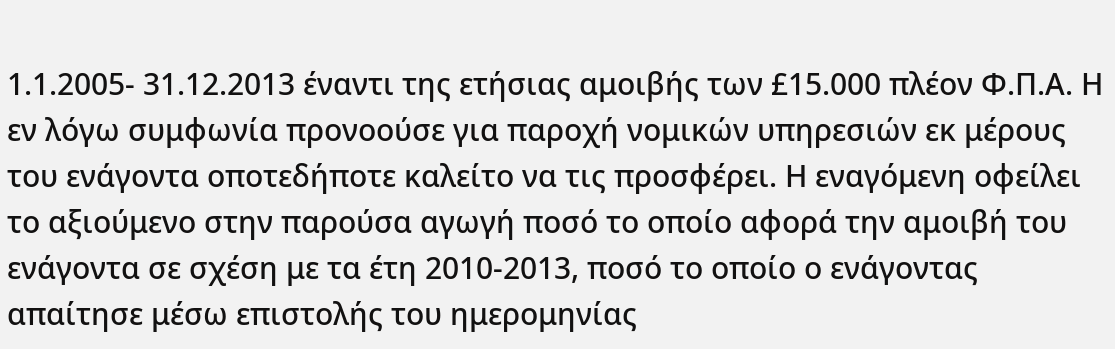1.1.2005- 31.12.2013 έναντι της ετήσιας αμοιβής των £15.000 πλέον Φ.Π.Α. Η εν λόγω συμφωνία προνοούσε για παροχή νομικών υπηρεσιών εκ μέρους του ενάγοντα οποτεδήποτε καλείτο να τις προσφέρει. Η εναγόμενη οφείλει το αξιούμενο στην παρούσα αγωγή ποσό το οποίο αφορά την αμοιβή του ενάγοντα σε σχέση με τα έτη 2010-2013, ποσό το οποίο ο ενάγοντας απαίτησε μέσω επιστολής του ημερομηνίας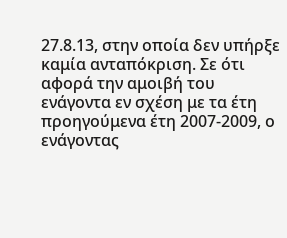27.8.13, στην οποία δεν υπήρξε καμία ανταπόκριση. Σε ότι αφορά την αμοιβή του ενάγοντα εν σχέση με τα έτη προηγούμενα έτη 2007-2009, ο ενάγοντας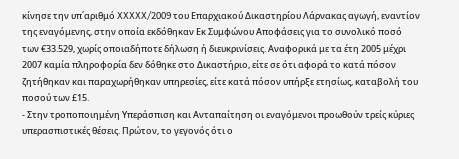κίνησε την υπ΄αριθμό XXXXX/2009 του Επαρχιακού Δικαστηρίου Λάρνακας αγωγή, εναντίον της εναγόμενης, στην οποία εκδόθηκαν Εκ Συμφώνου Αποφάσεις για το συνολικό ποσό των €33.529, χωρίς οποιαδήποτε δήλωση ή διευκρινίσεις. Αναφορικά με τα έτη 2005 μέχρι 2007 καμία πληροφορία δεν δόθηκε στο Δικαστήριο, είτε σε ότι αφορά το κατά πόσον ζητήθηκαν και παραχωρήθηκαν υπηρεσίες, είτε κατά πόσον υπήρξε ετησίως, καταβολή του ποσού των £15.
- Στην τροποποιημένη Υπεράσπιση και Ανταπαίτηση οι εναγόμενοι προωθούν τρείς κύριες υπερασπιστικές θέσεις. Πρώτον, το γεγονός ότι ο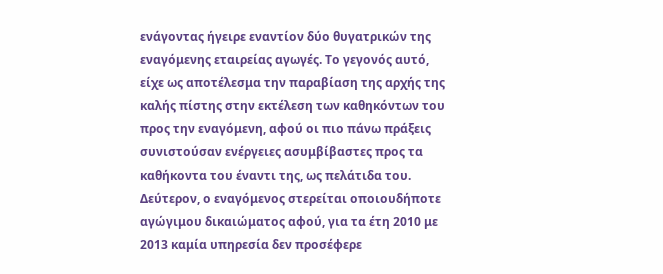ενάγοντας ήγειρε εναντίον δύο θυγατρικών της εναγόμενης εταιρείας αγωγές. Το γεγονός αυτό, είχε ως αποτέλεσμα την παραβίαση της αρχής της καλής πίστης στην εκτέλεση των καθηκόντων του προς την εναγόμενη, αφού οι πιο πάνω πράξεις συνιστούσαν ενέργειες ασυμβίβαστες προς τα καθήκοντα του έναντι της, ως πελάτιδα του. Δεύτερον, ο εναγόμενος στερείται οποιουδήποτε αγώγιμου δικαιώματος αφού, για τα έτη 2010 με 2013 καμία υπηρεσία δεν προσέφερε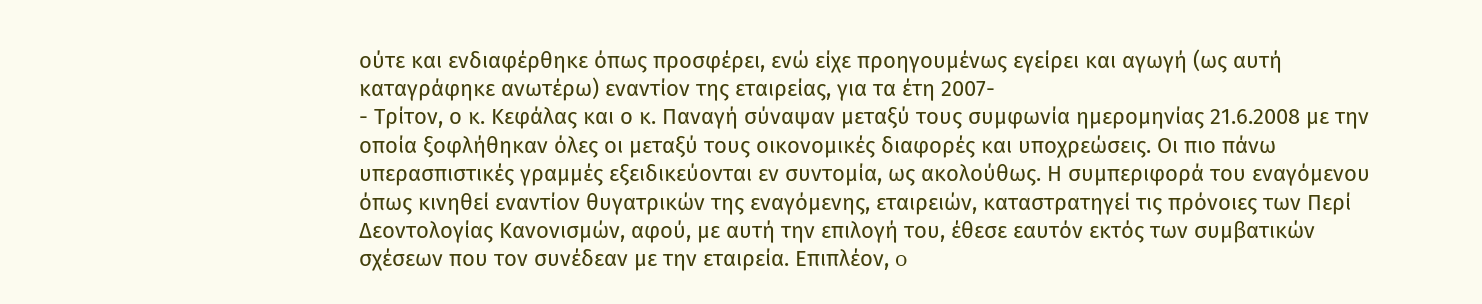ούτε και ενδιαφέρθηκε όπως προσφέρει, ενώ είχε προηγουμένως εγείρει και αγωγή (ως αυτή καταγράφηκε ανωτέρω) εναντίον της εταιρείας, για τα έτη 2007-
- Τρίτον, ο κ. Κεφάλας και ο κ. Παναγή σύναψαν μεταξύ τους συμφωνία ημερομηνίας 21.6.2008 με την οποία ξοφλήθηκαν όλες οι μεταξύ τους οικονομικές διαφορές και υποχρεώσεις. Οι πιο πάνω υπερασπιστικές γραμμές εξειδικεύονται εν συντομία, ως ακολούθως. Η συμπεριφορά του εναγόμενου όπως κινηθεί εναντίον θυγατρικών της εναγόμενης, εταιρειών, καταστρατηγεί τις πρόνοιες των Περί Δεοντολογίας Κανονισμών, αφού, με αυτή την επιλογή του, έθεσε εαυτόν εκτός των συμβατικών σχέσεων που τον συνέδεαν με την εταιρεία. Επιπλέον, o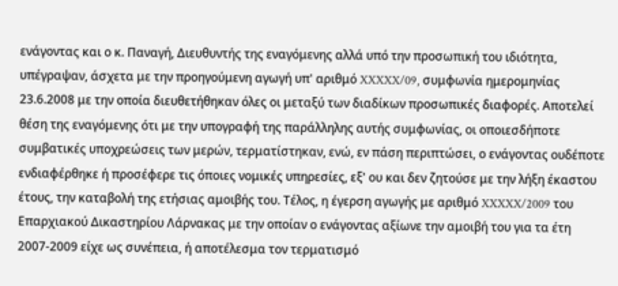ενάγοντας και ο κ. Παναγή, Διευθυντής της εναγόμενης αλλά υπό την προσωπική του ιδιότητα, υπέγραψαν, άσχετα με την προηγούμενη αγωγή υπ' αριθμό XXXXX/09, συμφωνία ημερομηνίας 23.6.2008 με την οποία διευθετήθηκαν όλες οι μεταξύ των διαδίκων προσωπικές διαφορές. Αποτελεί θέση της εναγόμενης ότι με την υπογραφή της παράλληλης αυτής συμφωνίας, οι οποιεσδήποτε συμβατικές υποχρεώσεις των μερών, τερματίστηκαν, ενώ, εν πάση περιπτώσει, ο ενάγοντας ουδέποτε ενδιαφέρθηκε ή προσέφερε τις όποιες νομικές υπηρεσίες, εξ' ου και δεν ζητούσε με την λήξη έκαστου έτους, την καταβολή της ετήσιας αμοιβής του. Τέλος, η έγερση αγωγής με αριθμό XXXXX/2009 του Επαρχιακού Δικαστηρίου Λάρνακας με την οποίαν ο ενάγοντας αξίωνε την αμοιβή του για τα έτη 2007-2009 είχε ως συνέπεια, ή αποτέλεσμα τον τερματισμό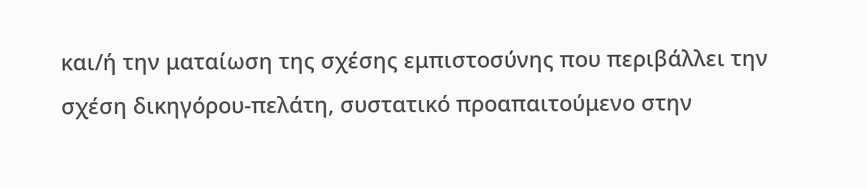και/ή την ματαίωση της σχέσης εμπιστοσύνης που περιβάλλει την σχέση δικηγόρου-πελάτη, συστατικό προαπαιτούμενο στην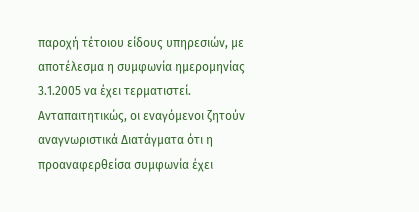παροχή τέτοιου είδους υπηρεσιών, με αποτέλεσμα η συμφωνία ημερομηνίας 3.1.2005 να έχει τερματιστεί. Ανταπαιτητικώς, οι εναγόμενοι ζητούν αναγνωριστικά Διατάγματα ότι η προαναφερθείσα συμφωνία έχει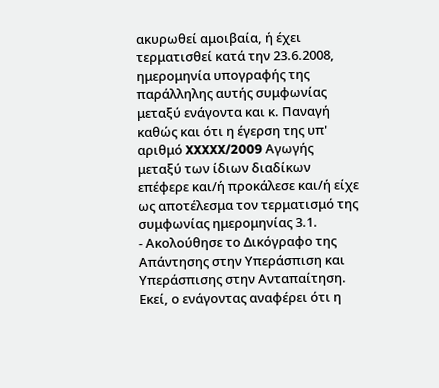ακυρωθεί αμοιβαία, ή έχει τερματισθεί κατά την 23.6.2008, ημερομηνία υπογραφής της παράλληλης αυτής συμφωνίας μεταξύ ενάγοντα και κ. Παναγή καθώς και ότι η έγερση της υπ' αριθμό XXXXX/2009 Αγωγής μεταξύ των ίδιων διαδίκων επέφερε και/ή προκάλεσε και/ή είχε ως αποτέλεσμα τον τερματισμό της συμφωνίας ημερομηνίας 3.1.
- Ακολούθησε το Δικόγραφο της Απάντησης στην Υπεράσπιση και Υπεράσπισης στην Ανταπαίτηση. Εκεί, ο ενάγοντας αναφέρει ότι η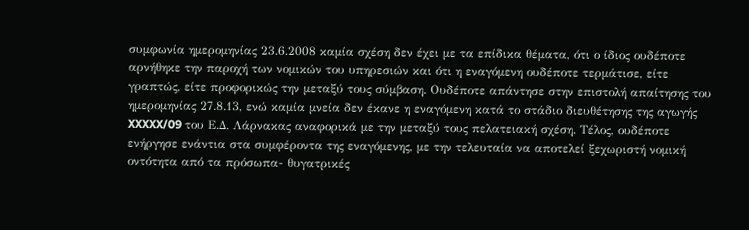συμφωνία ημερομηνίας 23.6.2008 καμία σχέση δεν έχει με τα επίδικα θέματα, ότι ο ίδιος ουδέποτε αρνήθηκε την παροχή των νομικών του υπηρεσιών και ότι η εναγόμενη ουδέποτε τερμάτισε, είτε γραπτώς, είτε προφορικώς την μεταξύ τους σύμβαση. Ουδέποτε απάντησε στην επιστολή απαίτησης του ημερομηνίας 27.8.13, ενώ καμία μνεία δεν έκανε η εναγόμενη κατά το στάδιο διευθέτησης της αγωγής XXXXX/09 του Ε.Δ. Λάρνακας αναφορικά με την μεταξύ τους πελατειακή σχέση. Τέλος, ουδέποτε ενήργησε ενάντια στα συμφέροντα της εναγόμενης, με την τελευταία να αποτελεί ξεχωριστή νομική οντότητα από τα πρόσωπα- θυγατρικές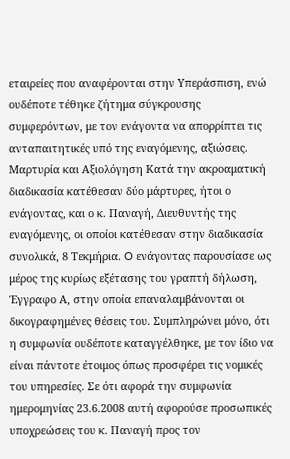εταιρείες που αναφέρονται στην Υπεράσπιση, ενώ ουδέποτε τέθηκε ζήτημα σύγκρουσης συμφερόντων, με τον ενάγοντα να απορρίπτει τις ανταπαιτητικές υπό της εναγόμενης, αξιώσεις. Μαρτυρία και Αξιολόγηση Κατά την ακροαματική διαδικασία κατέθεσαν δύο μάρτυρες, ήτοι ο ενάγοντας, και ο κ. Παναγή, Διευθυντής της εναγόμενης, οι οποίοι κατέθεσαν στην διαδικασία συνολικά, 8 Τεκμήρια. O ενάγοντας παρουσίασε ως μέρος της κυρίως εξέτασης του γραπτή δήλωση, Έγγραφο Α, στην οποία επαναλαμβάνονται οι δικογραφημένες θέσεις του. Συμπληρώνει μόνο, ότι η συμφωνία ουδέποτε καταγγέλθηκε, με τον ίδιο να είναι πάντοτε έτοιμος όπως προσφέρει τις νομικές του υπηρεσίες. Σε ότι αφορά την συμφωνία ημερομηνίας 23.6.2008 αυτή αφορούσε προσωπικές υποχρεώσεις του κ. Παναγή προς τον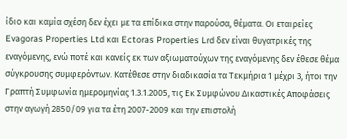ίδιο και καμία σχέση δεν έχει με τα επίδικα στην παρούσα, θέματα. Οι εταιρείες Evagoras Properties Ltd και Ectoras Properties Lrd δεν είναι θυγατρικές της εναγόμενης, ενώ ποτέ και κανείς εκ των αξιωματούχων της εναγόμενης δεν έθεσε θέμα σύγκρουσης συμφερόντων. Κατέθεσε στην διαδικασία τα Τεκμήρια 1 μέχρι 3, ήτοι την Γραπτή Συμφωνία ημερομηνίας 1.3.1.2005, τις Εκ Συμφώνου Δικαστικές Αποφάσεις στην αγωγή 2850/09 για τα έτη 2007-2009 και την επιστολή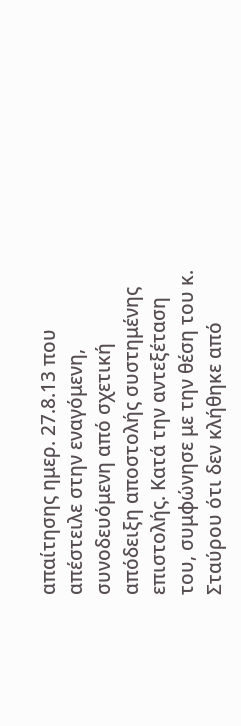απαίτησης ημερ. 27.8.13 που απέστειλε στην εναγόμενη, συνοδευόμενη από σχετική απόδειξη αποστολής συστημένης επιστολής. Κατά την αντεξέταση του, συμφώνησε με την θέση του κ. Σταύρου ότι δεν κλήθηκε από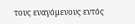τους εναγόμενους εντός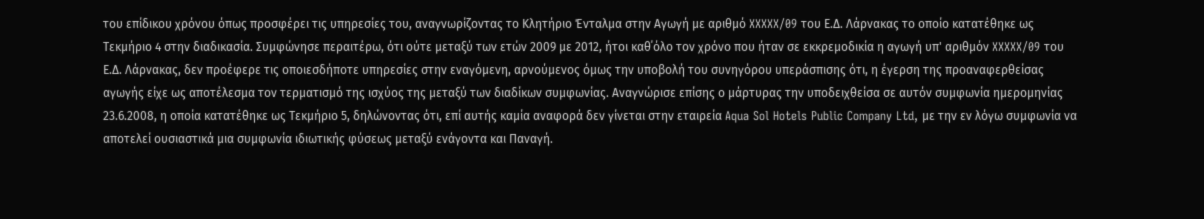του επίδικου χρόνου όπως προσφέρει τις υπηρεσίες του, αναγνωρίζοντας το Κλητήριο Ένταλμα στην Αγωγή με αριθμό XXXXX/09 του Ε.Δ. Λάρνακας το οποίο κατατέθηκε ως Τεκμήριο 4 στην διαδικασία. Συμφώνησε περαιτέρω, ότι ούτε μεταξύ των ετών 2009 με 2012, ήτοι καθ΄όλο τον χρόνο που ήταν σε εκκρεμοδικία η αγωγή υπ' αριθμόν XXXXX/09 του Ε.Δ. Λάρνακας, δεν προέφερε τις οποιεσδήποτε υπηρεσίες στην εναγόμενη, αρνούμενος όμως την υποβολή του συνηγόρου υπεράσπισης ότι, η έγερση της προαναφερθείσας αγωγής είχε ως αποτέλεσμα τον τερματισμό της ισχύος της μεταξύ των διαδίκων συμφωνίας. Αναγνώρισε επίσης ο μάρτυρας την υποδειχθείσα σε αυτόν συμφωνία ημερομηνίας 23.6.2008, η οποία κατατέθηκε ως Τεκμήριο 5, δηλώνοντας ότι, επί αυτής καμία αναφορά δεν γίνεται στην εταιρεία Aqua Sol Hotels Public Company Ltd, με την εν λόγω συμφωνία να αποτελεί ουσιαστικά μια συμφωνία ιδιωτικής φύσεως μεταξύ ενάγοντα και Παναγή.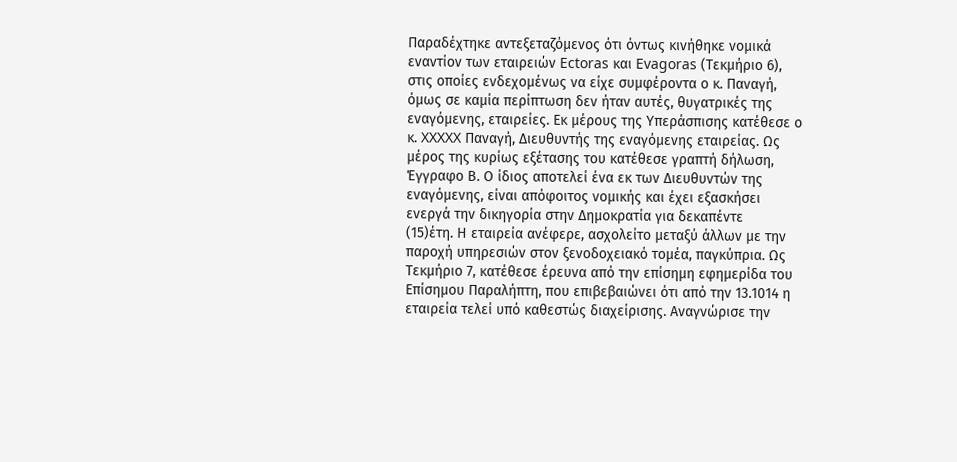Παραδέχτηκε αντεξεταζόμενος ότι όντως κινήθηκε νομικά εναντίον των εταιρειών Ectoras και Evagoras (Τεκμήριο 6), στις οποίες ενδεχομένως να είχε συμφέροντα ο κ. Παναγή, όμως σε καμία περίπτωση δεν ήταν αυτές, θυγατρικές της εναγόμενης, εταιρείες. Εκ μέρους της Υπεράσπισης κατέθεσε ο κ. XXXXX Παναγή, Διευθυντής της εναγόμενης εταιρείας. Ως μέρος της κυρίως εξέτασης του κατέθεσε γραπτή δήλωση, Έγγραφο Β. Ο ίδιος αποτελεί ένα εκ των Διευθυντών της εναγόμενης, είναι απόφοιτος νομικής και έχει εξασκήσει ενεργά την δικηγορία στην Δημοκρατία για δεκαπέντε
(15)έτη. Η εταιρεία ανέφερε, ασχολείτο μεταξύ άλλων με την παροχή υπηρεσιών στον ξενοδοχειακό τομέα, παγκύπρια. Ως Τεκμήριο 7, κατέθεσε έρευνα από την επίσημη εφημερίδα του Επίσημου Παραλήπτη, που επιβεβαιώνει ότι από την 13.1014 η εταιρεία τελεί υπό καθεστώς διαχείρισης. Αναγνώρισε την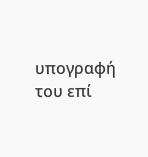υπογραφή του επί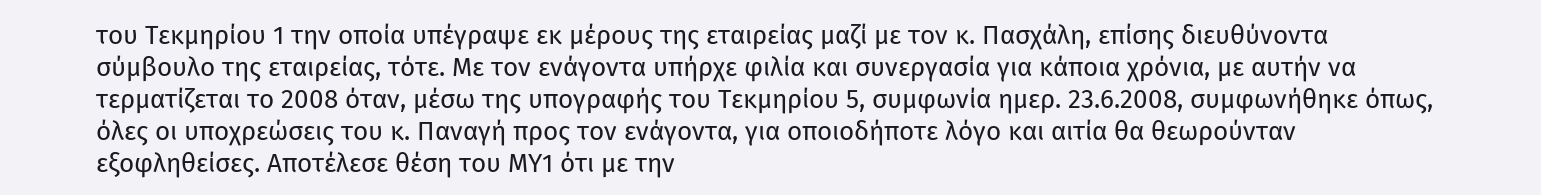του Τεκμηρίου 1 την οποία υπέγραψε εκ μέρους της εταιρείας μαζί με τον κ. Πασχάλη, επίσης διευθύνοντα σύμβουλο της εταιρείας, τότε. Με τον ενάγοντα υπήρχε φιλία και συνεργασία για κάποια χρόνια, με αυτήν να τερματίζεται το 2008 όταν, μέσω της υπογραφής του Τεκμηρίου 5, συμφωνία ημερ. 23.6.2008, συμφωνήθηκε όπως, όλες οι υποχρεώσεις του κ. Παναγή προς τον ενάγοντα, για οποιοδήποτε λόγο και αιτία θα θεωρούνταν εξοφληθείσες. Αποτέλεσε θέση του ΜΥ1 ότι με την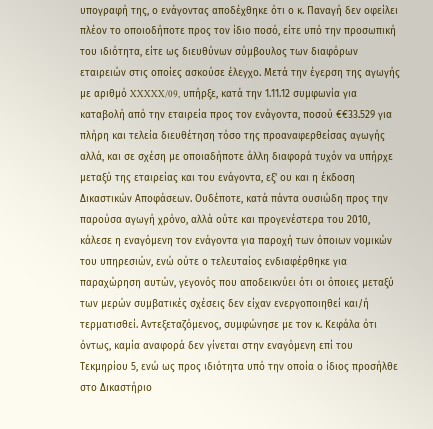υπογραφή της, ο ενάγοντας αποδέχθηκε ότι ο κ. Παναγή δεν οφείλει πλέον το οποιοδήποτε προς τον ίδιο ποσό, είτε υπό την προσωπική του ιδιότητα, είτε ως διευθύνων σύμβουλος των διαφόρων εταιρειών στις οποίες ασκούσε έλεγχο. Μετά την έγερση της αγωγής με αριθμό XXXXX/09, υπήρξε, κατά την 1.11.12 συμφωνία για καταβολή από την εταιρεία προς τον ενάγοντα, ποσού €€33.529 για πλήρη και τελεία διευθέτηση τόσο της προαναφερθείσας αγωγής αλλά, και σε σχέση με οποιαδήποτε άλλη διαφορά τυχόν να υπήρχε μεταξύ της εταιρείας και του ενάγοντα, εξ' ου και η έκδοση Δικαστικών Αποφάσεων. Ουδέποτε, κατά πάντα ουσιώδη προς την παρούσα αγωγή χρόνο, αλλά ούτε και προγενέστερα του 2010, κάλεσε η εναγόμενη τον ενάγοντα για παροχή των όποιων νομικών του υπηρεσιών, ενώ ούτε ο τελευταίος ενδιαφέρθηκε για παραχώρηση αυτών, γεγονός που αποδεικνύει ότι οι όποιες μεταξύ των μερών συμβατικές σχέσεις δεν είχαν ενεργοποιηθεί και/ή τερματισθεί. Αντεξεταζόμενος, συμφώνησε με τον κ. Κεφάλα ότι όντως, καμία αναφορά δεν γίνεται στην εναγόμενη επί του Τεκμηρίου 5, ενώ ως προς ιδιότητα υπό την οποία ο ίδιος προσήλθε στο Δικαστήριο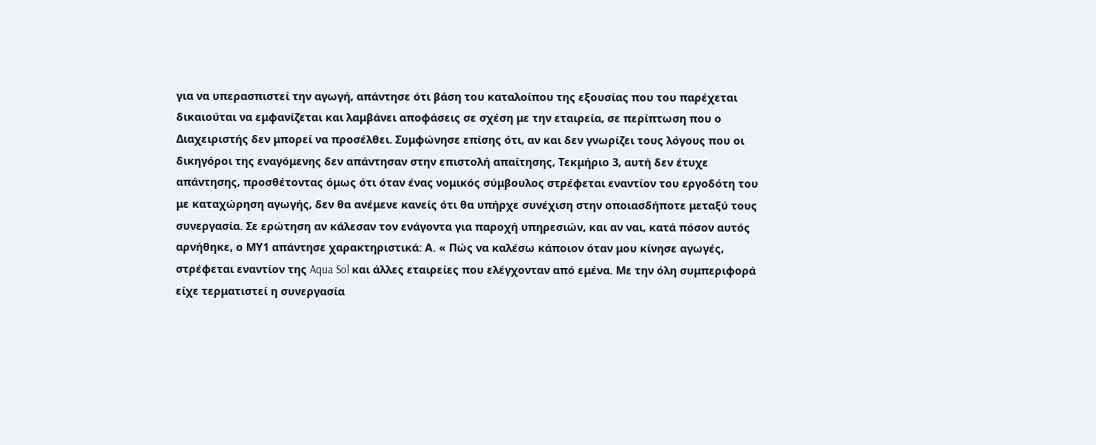για να υπερασπιστεί την αγωγή, απάντησε ότι βάση του καταλοίπου της εξουσίας που του παρέχεται δικαιούται να εμφανίζεται και λαμβάνει αποφάσεις σε σχέση με την εταιρεία, σε περίπτωση που ο Διαχειριστής δεν μπορεί να προσέλθει. Συμφώνησε επίσης ότι, αν και δεν γνωρίζει τους λόγους που οι δικηγόροι της εναγόμενης δεν απάντησαν στην επιστολή απαίτησης, Τεκμήριο 3, αυτή δεν έτυχε απάντησης, προσθέτοντας όμως ότι όταν ένας νομικός σύμβουλος στρέφεται εναντίον του εργοδότη του με καταχώρηση αγωγής, δεν θα ανέμενε κανείς ότι θα υπήρχε συνέχιση στην οποιασδήποτε μεταξύ τους συνεργασία. Σε ερώτηση αν κάλεσαν τον ενάγοντα για παροχή υπηρεσιών, και αν ναι, κατά πόσον αυτός αρνήθηκε, ο ΜΥ1 απάντησε χαρακτηριστικά: Α. « Πώς να καλέσω κάποιον όταν μου κίνησε αγωγές, στρέφεται εναντίον της Aqua Sol και άλλες εταιρείες που ελέγχονταν από εμένα. Με την όλη συμπεριφορά είχε τερματιστεί η συνεργασία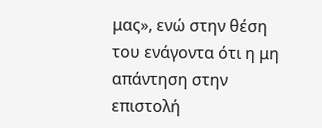μας», ενώ στην θέση του ενάγοντα ότι η μη απάντηση στην επιστολή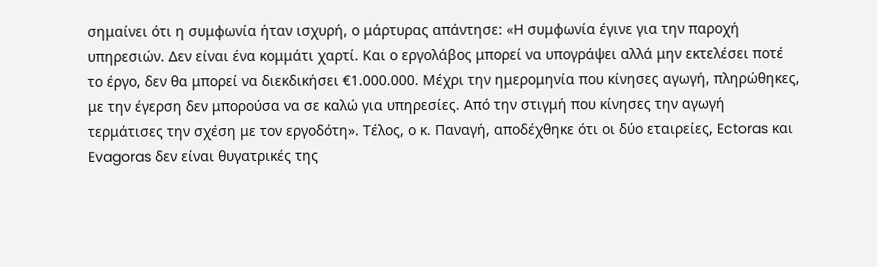σημαίνει ότι η συμφωνία ήταν ισχυρή, ο μάρτυρας απάντησε: «Η συμφωνία έγινε για την παροχή υπηρεσιών. Δεν είναι ένα κομμάτι χαρτί. Και ο εργολάβος μπορεί να υπογράψει αλλά μην εκτελέσει ποτέ το έργο, δεν θα μπορεί να διεκδικήσει €1.000.000. Μέχρι την ημερομηνία που κίνησες αγωγή, πληρώθηκες, με την έγερση δεν μπορούσα να σε καλώ για υπηρεσίες. Από την στιγμή που κίνησες την αγωγή τερμάτισες την σχέση με τον εργοδότη». Τέλος, ο κ. Παναγή, αποδέχθηκε ότι οι δύο εταιρείες, Ectoras και Evagoras δεν είναι θυγατρικές της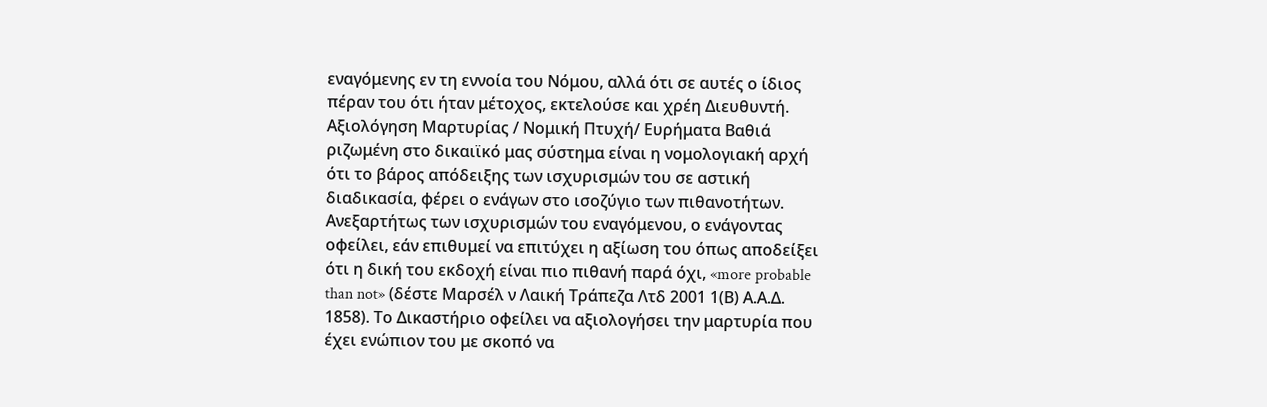εναγόμενης εν τη εννοία του Νόμου, αλλά ότι σε αυτές ο ίδιος πέραν του ότι ήταν μέτοχος, εκτελούσε και χρέη Διευθυντή. Αξιολόγηση Μαρτυρίας / Νομική Πτυχή/ Ευρήματα Βαθιά ριζωμένη στο δικαιϊκό μας σύστημα είναι η νομολογιακή αρχή ότι το βάρος απόδειξης των ισχυρισμών του σε αστική διαδικασία, φέρει ο ενάγων στο ισοζύγιο των πιθανοτήτων. Ανεξαρτήτως των ισχυρισμών του εναγόμενου, ο ενάγοντας οφείλει, εάν επιθυμεί να επιτύχει η αξίωση του όπως αποδείξει ότι η δική του εκδοχή είναι πιο πιθανή παρά όχι, «more probable than not» (δέστε Μαρσέλ ν Λαική Τράπεζα Λτδ 2001 1(Β) Α.Α.Δ. 1858). Το Δικαστήριο οφείλει να αξιολογήσει την μαρτυρία που έχει ενώπιον του με σκοπό να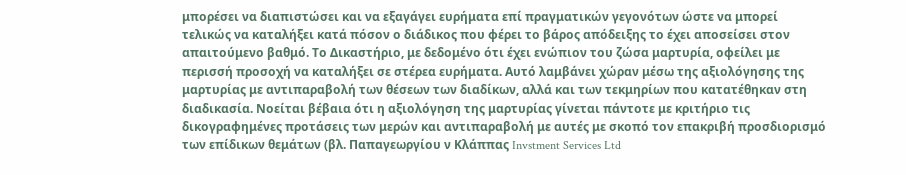μπορέσει να διαπιστώσει και να εξαγάγει ευρήματα επί πραγματικών γεγονότων ώστε να μπορεί τελικώς να καταλήξει κατά πόσον ο διάδικος που φέρει το βάρος απόδειξης το έχει αποσείσει στον απαιτούμενο βαθμό. Το Δικαστήριο, με δεδομένο ότι έχει ενώπιον του ζώσα μαρτυρία, οφείλει με περισσή προσοχή να καταλήξει σε στέρεα ευρήματα. Αυτό λαμβάνει χώραν μέσω της αξιολόγησης της μαρτυρίας με αντιπαραβολή των θέσεων των διαδίκων, αλλά και των τεκμηρίων που κατατέθηκαν στη διαδικασία. Νοείται βέβαια ότι η αξιολόγηση της μαρτυρίας γίνεται πάντοτε με κριτήριο τις δικογραφημένες προτάσεις των μερών και αντιπαραβολή με αυτές με σκοπό τον επακριβή προσδιορισμό των επίδικων θεμάτων (βλ. Παπαγεωργίου ν Κλάππας Invstment Services Ltd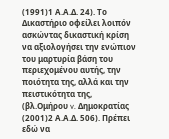(1991)1 Α.Α.Δ. 24). Το Δικαστήριο οφείλει λοιπόν ασκώντας δικαστική κρίση να αξιολογήσει την ενώπιον του μαρτυρία βάση του περιεχομένου αυτής, την ποιότητα της, αλλά και την πειστικότητα της, (βλ.Ομήρου v. Δημοκρατίας
(2001)2 Α.Α.Δ. 506). Πρέπει εδώ να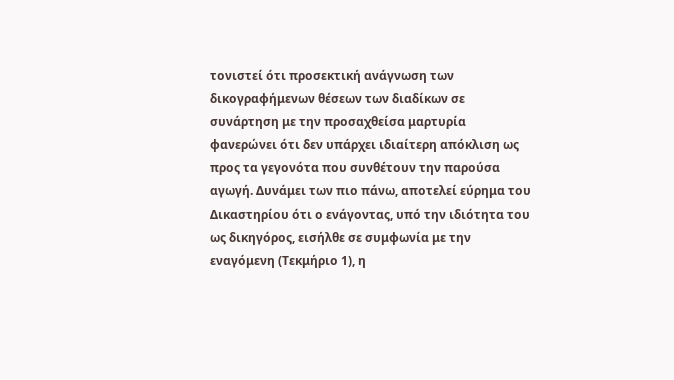τονιστεί ότι προσεκτική ανάγνωση των δικογραφήμενων θέσεων των διαδίκων σε συνάρτηση με την προσαχθείσα μαρτυρία φανερώνει ότι δεν υπάρχει ιδιαίτερη απόκλιση ως προς τα γεγονότα που συνθέτουν την παρούσα αγωγή. Δυνάμει των πιο πάνω, αποτελεί εύρημα του Δικαστηρίου ότι ο ενάγοντας, υπό την ιδιότητα του ως δικηγόρος, εισήλθε σε συμφωνία με την εναγόμενη (Τεκμήριο 1), η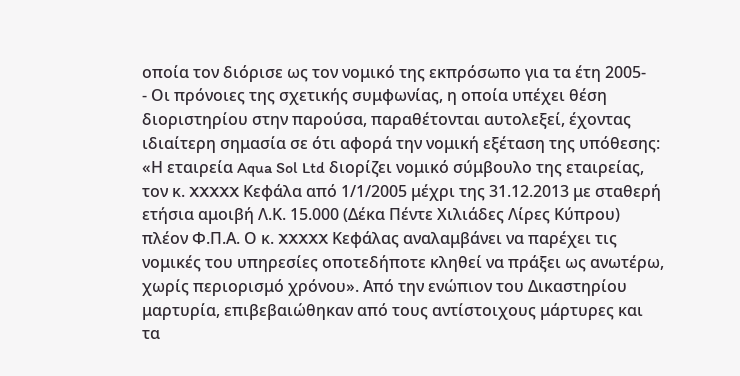οποία τον διόρισε ως τον νομικό της εκπρόσωπο για τα έτη 2005-
- Οι πρόνοιες της σχετικής συμφωνίας, η οποία υπέχει θέση διοριστηρίου στην παρούσα, παραθέτονται αυτολεξεί, έχοντας ιδιαίτερη σημασία σε ότι αφορά την νομική εξέταση της υπόθεσης: «Η εταιρεία Aqua Sol Ltd διορίζει νομικό σύμβουλο της εταιρείας, τον κ. XXXXX Κεφάλα από 1/1/2005 μέχρι της 31.12.2013 με σταθερή ετήσια αμοιβή Λ.Κ. 15.000 (Δέκα Πέντε Χιλιάδες Λίρες Κύπρου) πλέον Φ.Π.Α. Ο κ. XXXXX Κεφάλας αναλαμβάνει να παρέχει τις νομικές του υπηρεσίες οποτεδήποτε κληθεί να πράξει ως ανωτέρω, χωρίς περιορισμό χρόνου». Από την ενώπιον του Δικαστηρίου μαρτυρία, επιβεβαιώθηκαν από τους αντίστοιχους μάρτυρες και τα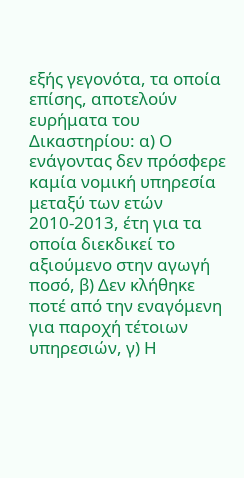εξής γεγονότα, τα οποία επίσης, αποτελούν ευρήματα του Δικαστηρίου: α) Ο ενάγοντας δεν πρόσφερε καμία νομική υπηρεσία μεταξύ των ετών 2010-2013, έτη για τα οποία διεκδικεί το αξιούμενο στην αγωγή ποσό, β) Δεν κλήθηκε ποτέ από την εναγόμενη για παροχή τέτοιων υπηρεσιών, γ) Η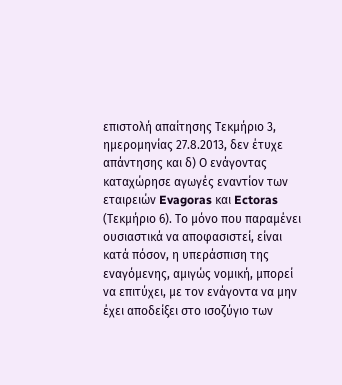επιστολή απαίτησης Τεκμήριο 3, ημερομηνίας 27.8.2013, δεν έτυχε απάντησης και δ) Ο ενάγοντας καταχώρησε αγωγές εναντίον των εταιρειών Evagoras και Ectoras (Τεκμήριο 6). Το μόνο που παραμένει ουσιαστικά να αποφασιστεί, είναι κατά πόσον, η υπεράσπιση της εναγόμενης, αμιγώς νομική, μπορεί να επιτύχει, με τον ενάγοντα να μην έχει αποδείξει στο ισοζύγιο των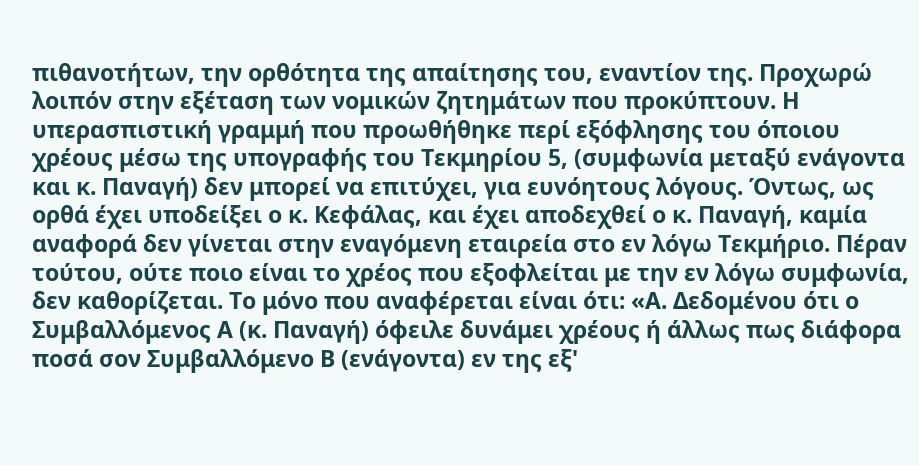πιθανοτήτων, την ορθότητα της απαίτησης του, εναντίον της. Προχωρώ λοιπόν στην εξέταση των νομικών ζητημάτων που προκύπτουν. Η υπερασπιστική γραμμή που προωθήθηκε περί εξόφλησης του όποιου χρέους μέσω της υπογραφής του Τεκμηρίου 5, (συμφωνία μεταξύ ενάγοντα και κ. Παναγή) δεν μπορεί να επιτύχει, για ευνόητους λόγους. Όντως, ως ορθά έχει υποδείξει ο κ. Κεφάλας, και έχει αποδεχθεί ο κ. Παναγή, καμία αναφορά δεν γίνεται στην εναγόμενη εταιρεία στο εν λόγω Τεκμήριο. Πέραν τούτου, ούτε ποιο είναι το χρέος που εξοφλείται με την εν λόγω συμφωνία, δεν καθορίζεται. Το μόνο που αναφέρεται είναι ότι: «Α. Δεδομένου ότι ο Συμβαλλόμενος Α (κ. Παναγή) όφειλε δυνάμει χρέους ή άλλως πως διάφορα ποσά σον Συμβαλλόμενο Β (ενάγοντα) εν της εξ'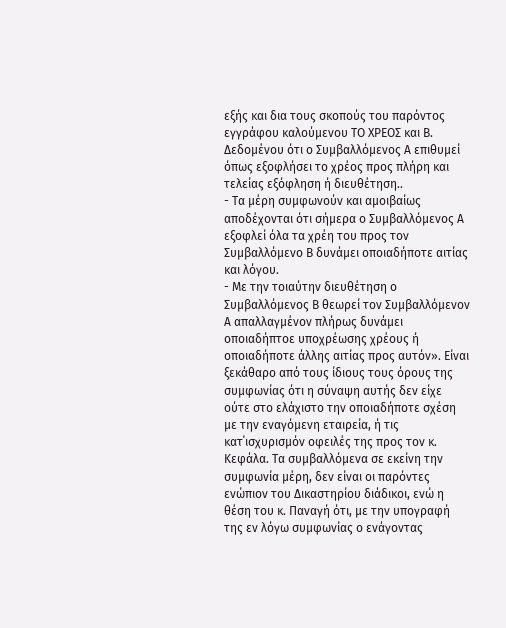εξής και δια τους σκοπούς του παρόντος εγγράφου καλούμενου ΤΟ ΧΡΕΟΣ και Β. Δεδομένου ότι ο Συμβαλλόμενος Α επιθυμεί όπως εξοφλήσει το χρέος προς πλήρη και τελείας εξόφληση ή διευθέτηση..
- Τα μέρη συμφωνούν και αμοιβαίως αποδέχονται ότι σήμερα ο Συμβαλλόμενος Α εξοφλεί όλα τα χρέη του προς τον Συμβαλλόμενο Β δυνάμει οποιαδήποτε αιτίας και λόγου.
- Με την τοιαύτην διευθέτηση ο Συμβαλλόμενος Β θεωρεί τον Συμβαλλόμενον Α απαλλαγμένον πλήρως δυνάμει οποιαδήπτοε υποχρέωσης χρέους ή οποιαδήποτε άλλης αιτίας προς αυτόν». Είναι ξεκάθαρο από τους ίδιους τους όρους της συμφωνίας ότι η σύναψη αυτής δεν είχε ούτε στο ελάχιστο την οποιαδήποτε σχέση με την εναγόμενη εταιρεία, ή τις κατ΄ισχυρισμόν οφειλές της προς τον κ. Κεφάλα. Τα συμβαλλόμενα σε εκείνη την συμφωνία μέρη, δεν είναι οι παρόντες ενώπιον του Δικαστηρίου διάδικοι, ενώ η θέση του κ. Παναγή ότι, με την υπογραφή της εν λόγω συμφωνίας ο ενάγοντας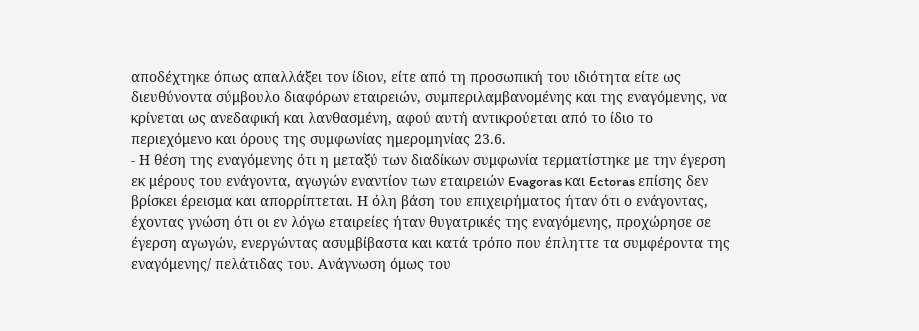αποδέχτηκε όπως απαλλάξει τον ίδιον, είτε από τη προσωπική του ιδιότητα είτε ως διευθύνοντα σύμβουλο διαφόρων εταιρειών, συμπεριλαμβανομένης και της εναγόμενης, να κρίνεται ως ανεδαφική και λανθασμένη, αφού αυτή αντικρούεται από το ίδιο το περιεχόμενο και όρους της συμφωνίας ημερομηνίας 23.6.
- Η θέση της εναγόμενης ότι η μεταξύ των διαδίκων συμφωνία τερματίστηκε με την έγερση εκ μέρους του ενάγοντα, αγωγών εναντίον των εταιρειών Evagoras και Ectoras επίσης δεν βρίσκει έρεισμα και απορρίπτεται. Η όλη βάση του επιχειρήματος ήταν ότι ο ενάγοντας, έχοντας γνώση ότι οι εν λόγω εταιρείες ήταν θυγατρικές της εναγόμενης, προχώρησε σε έγερση αγωγών, ενεργώντας ασυμβίβαστα και κατά τρόπο που έπληττε τα συμφέροντα της εναγόμενης/ πελάτιδας του. Ανάγνωση όμως του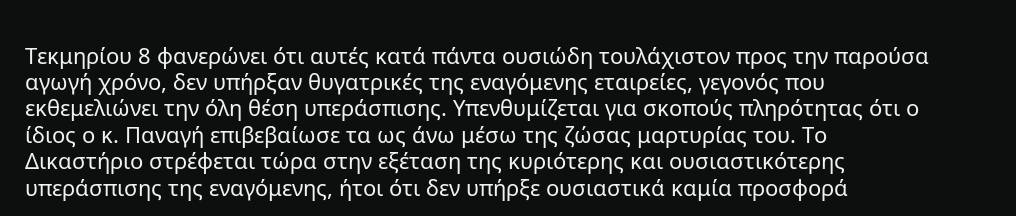Τεκμηρίου 8 φανερώνει ότι αυτές κατά πάντα ουσιώδη τουλάχιστον προς την παρούσα αγωγή χρόνο, δεν υπήρξαν θυγατρικές της εναγόμενης εταιρείες, γεγονός που εκθεμελιώνει την όλη θέση υπεράσπισης. Υπενθυμίζεται για σκοπούς πληρότητας ότι ο ίδιος ο κ. Παναγή επιβεβαίωσε τα ως άνω μέσω της ζώσας μαρτυρίας του. Το Δικαστήριο στρέφεται τώρα στην εξέταση της κυριότερης και ουσιαστικότερης υπεράσπισης της εναγόμενης, ήτοι ότι δεν υπήρξε ουσιαστικά καμία προσφορά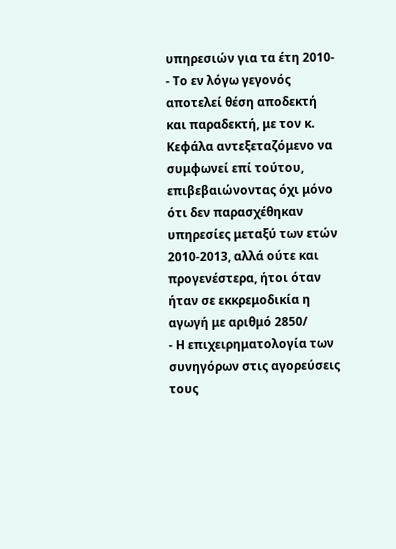υπηρεσιών για τα έτη 2010-
- Το εν λόγω γεγονός αποτελεί θέση αποδεκτή και παραδεκτή, με τον κ. Κεφάλα αντεξεταζόμενο να συμφωνεί επί τούτου, επιβεβαιώνοντας όχι μόνο ότι δεν παρασχέθηκαν υπηρεσίες μεταξύ των ετών 2010-2013, αλλά ούτε και προγενέστερα, ήτοι όταν ήταν σε εκκρεμοδικία η αγωγή με αριθμό 2850/
- Η επιχειρηματολογία των συνηγόρων στις αγορεύσεις τους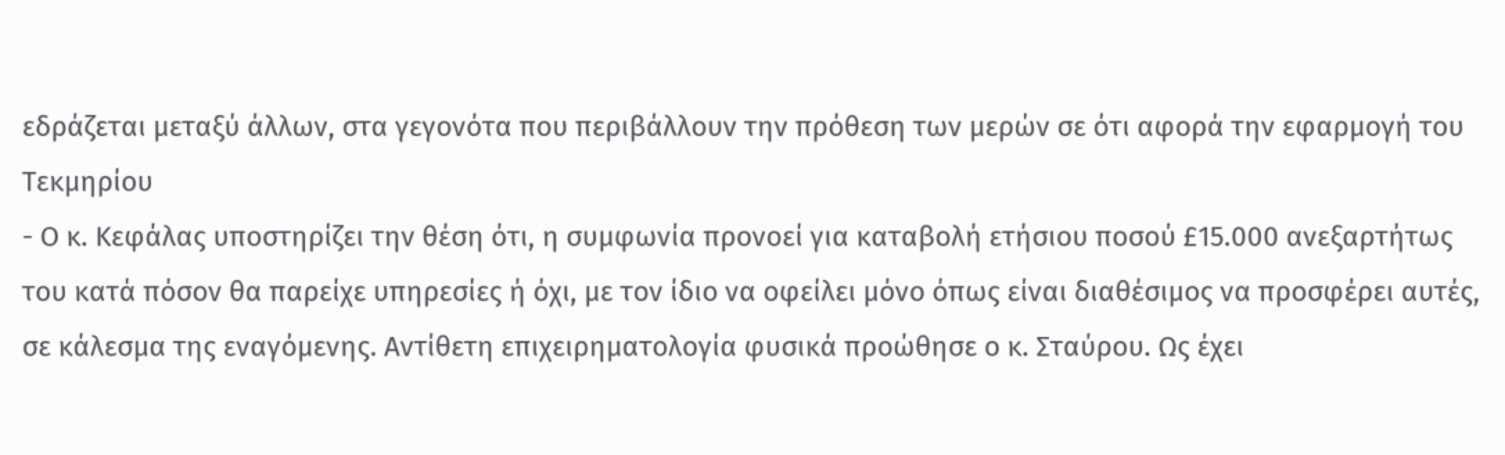εδράζεται μεταξύ άλλων, στα γεγονότα που περιβάλλουν την πρόθεση των μερών σε ότι αφορά την εφαρμογή του Τεκμηρίου
- Ο κ. Κεφάλας υποστηρίζει την θέση ότι, η συμφωνία προνοεί για καταβολή ετήσιου ποσού £15.000 ανεξαρτήτως του κατά πόσον θα παρείχε υπηρεσίες ή όχι, με τον ίδιο να οφείλει μόνο όπως είναι διαθέσιμος να προσφέρει αυτές, σε κάλεσμα της εναγόμενης. Αντίθετη επιχειρηματολογία φυσικά προώθησε ο κ. Σταύρου. Ως έχει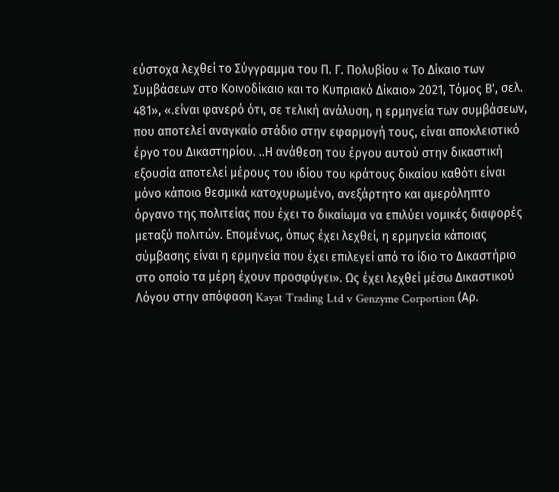εύστοχα λεχθεί το Σύγγραμμα του Π. Γ. Πολυβίου « Το Δίκαιο των Συμβάσεων στο Κοινοδίκαιο και το Κυπριακό Δίκαιο» 2021, Τόμος Β', σελ. 481», «.είναι φανερό ότι, σε τελική ανάλυση, η ερμηνεία των συμβάσεων, που αποτελεί αναγκαίο στάδιο στην εφαρμογή τους, είναι αποκλειστικό έργο του Δικαστηρίου. ..Η ανάθεση του έργου αυτού στην δικαστική εξουσία αποτελεί μέρους του ιδίου του κράτους δικαίου καθότι είναι μόνο κάποιο θεσμικά κατοχυρωμένο, ανεξάρτητο και αμερόληπτο όργανο της πολιτείας που έχει το δικαίωμα να επιλύει νομικές διαφορές μεταξύ πολιτών. Επομένως, όπως έχει λεχθεί, η ερμηνεία κάποιας σύμβασης είναι η ερμηνεία που έχει επιλεγεί από το ίδιο το Δικαστήριο στο οποίο τα μέρη έχουν προσφύγει». Ως έχει λεχθεί μέσω Δικαστικού Λόγου στην απόφαση Kayat Trading Ltd v Genzyme Corportion (Αρ.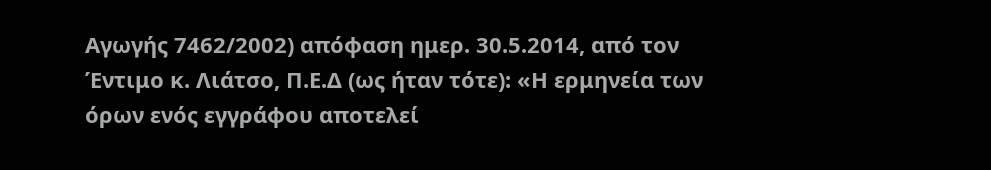Αγωγής 7462/2002) απόφαση ημερ. 30.5.2014, από τον Έντιμο κ. Λιάτσο, Π.Ε.Δ (ως ήταν τότε): «Η ερμηνεία των όρων ενός εγγράφου αποτελεί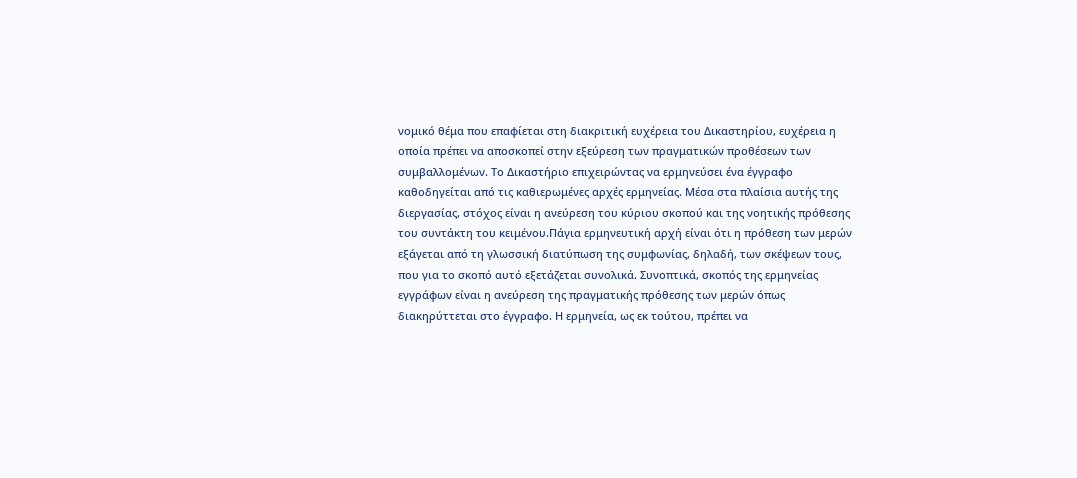νομικό θέμα που επαφίεται στη διακριτική ευχέρεια του Δικαστηρίου, ευχέρεια η οποία πρέπει να αποσκοπεί στην εξεύρεση των πραγματικών προθέσεων των συμβαλλομένων. Το Δικαστήριο επιχειρώντας να ερμηνεύσει ένα έγγραφο καθοδηγείται από τις καθιερωμένες αρχές ερμηνείας. Μέσα στα πλαίσια αυτής της διεργασίας, στόχος είναι η ανεύρεση του κύριου σκοπού και της νοητικής πρόθεσης του συντάκτη του κειμένου.Πάγια ερμηνευτική αρχή είναι ότι η πρόθεση των μερών εξάγεται από τη γλωσσική διατύπωση της συμφωνίας, δηλαδή, των σκέψεων τους, που για το σκοπό αυτό εξετάζεται συνολικά. Συνοπτικά, σκοπός της ερμηνείας εγγράφων είναι η ανεύρεση της πραγματικής πρόθεσης των μερών όπως διακηρύττεται στο έγγραφο. Η ερμηνεία, ως εκ τούτου, πρέπει να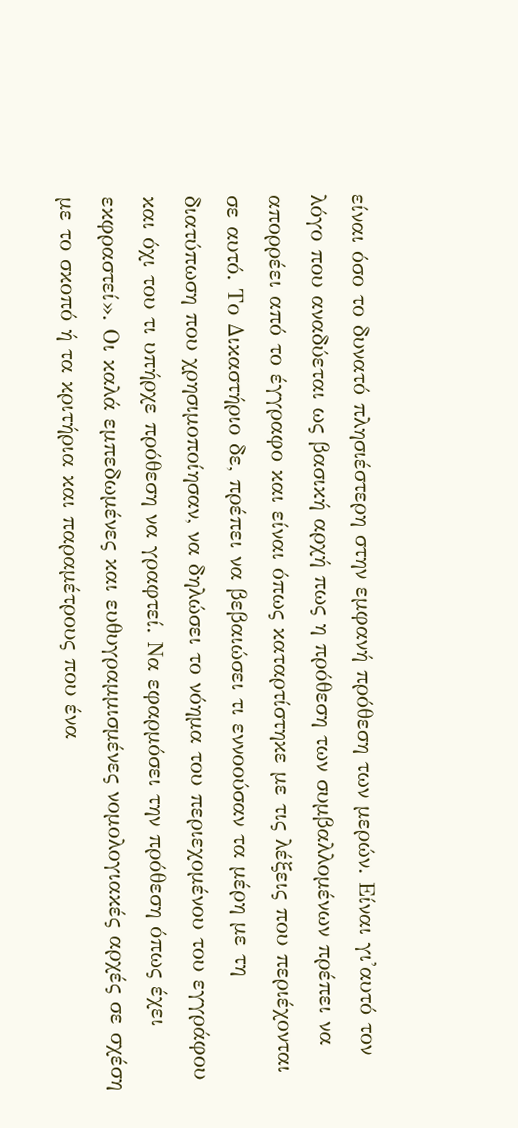είναι όσο το δυνατό πλησιέστερη στην εμφανή πρόθεση των μερών. Είναι γι'αυτό τον λόγο που αναδύεται ως βασική αρχή πως η πρόθεση των συμβαλλομένων πρέπει να απορρέει από το έγγραφο και είναι όπως καταρτίστηκε με τις λέξεις που περιέχονται σε αυτό. Το Δικαστήριο δε, πρέπει να βεβαιώσει τι εννοούσαν τα μέρη με τη διατύπωση που χρησιμοποίησαν, να δηλώσει το νόημα του περιεχομένου του εγγράφου και όχι του τι υπήρχε πρόθεση να γραφτεί. Να εφαρμόσει την πρόθεση όπως έχει εκφραστεί». Οι καλά εμπεδωμένες και ευθυγραμμισμένες νομολογιακές αρχές σε σχέση με το σκοπό ή τα κριτήρια και παραμέτρους που ένα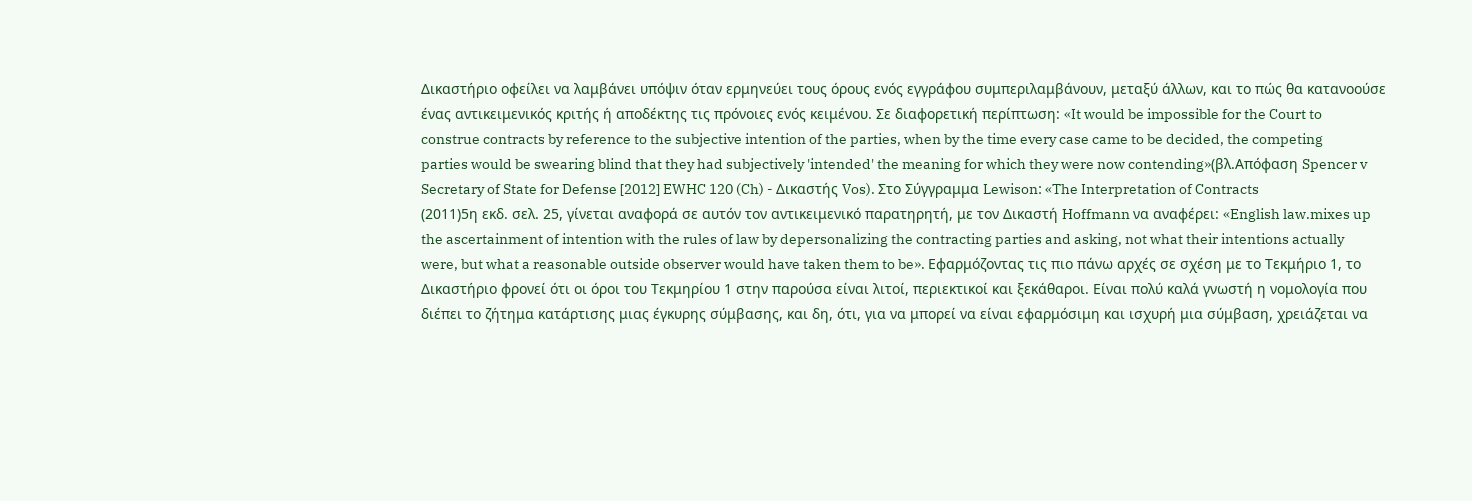Δικαστήριο οφείλει να λαμβάνει υπόψιν όταν ερμηνεύει τους όρους ενός εγγράφου συμπεριλαμβάνουν, μεταξύ άλλων, και το πώς θα κατανοούσε ένας αντικειμενικός κριτής ή αποδέκτης τις πρόνοιες ενός κειμένου. Σε διαφορετική περίπτωση: «It would be impossible for the Court to construe contracts by reference to the subjective intention of the parties, when by the time every case came to be decided, the competing parties would be swearing blind that they had subjectively 'intended' the meaning for which they were now contending»(βλ.Απόφαση Spencer v Secretary of State for Defense [2012] EWHC 120 (Ch) - Δικαστής Vos). Στο Σύγγραμμα Lewison: «The Interpretation of Contracts
(2011)5η εκδ. σελ. 25, γίνεται αναφορά σε αυτόν τον αντικειμενικό παρατηρητή, με τον Δικαστή Hoffmann να αναφέρει: «English law.mixes up the ascertainment of intention with the rules of law by depersonalizing the contracting parties and asking, not what their intentions actually were, but what a reasonable outside observer would have taken them to be». Εφαρμόζοντας τις πιο πάνω αρχές σε σχέση με το Τεκμήριο 1, το Δικαστήριο φρονεί ότι οι όροι του Τεκμηρίου 1 στην παρούσα είναι λιτοί, περιεκτικοί και ξεκάθαροι. Είναι πολύ καλά γνωστή η νομολογία που διέπει το ζήτημα κατάρτισης μιας έγκυρης σύμβασης, και δη, ότι, για να μπορεί να είναι εφαρμόσιμη και ισχυρή μια σύμβαση, χρειάζεται να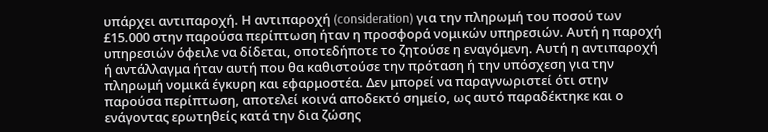υπάρχει αντιπαροχή. Η αντιπαροχή (consideration) για την πληρωμή του ποσού των £15.000 στην παρούσα περίπτωση ήταν η προσφορά νομικών υπηρεσιών. Αυτή η παροχή υπηρεσιών όφειλε να δίδεται, οποτεδήποτε το ζητούσε η εναγόμενη. Αυτή η αντιπαροχή ή αντάλλαγμα ήταν αυτή που θα καθιστούσε την πρόταση ή την υπόσχεση για την πληρωμή νομικά έγκυρη και εφαρμοστέα. Δεν μπορεί να παραγνωριστεί ότι στην παρούσα περίπτωση, αποτελεί κοινά αποδεκτό σημείο, ως αυτό παραδέκτηκε και ο ενάγοντας ερωτηθείς κατά την δια ζώσης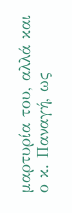μαρτυρία του, αλλά και ο κ. Παναγή, ως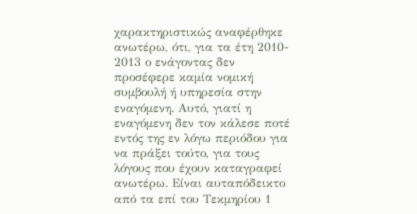χαρακτηριστικώς αναφέρθηκε ανωτέρω, ότι, για τα έτη 2010- 2013 ο ενάγοντας δεν προσέφερε καμία νομική συμβουλή ή υπηρεσία στην εναγόμενη. Αυτό, γιατί η εναγόμενη δεν τον κάλεσε ποτέ εντός της εν λόγω περιόδου για να πράξει τούτο, για τους λόγους που έχουν καταγραφεί ανωτέρω. Είναι αυταπόδεικτο από τα επί του Τεκμηρίου 1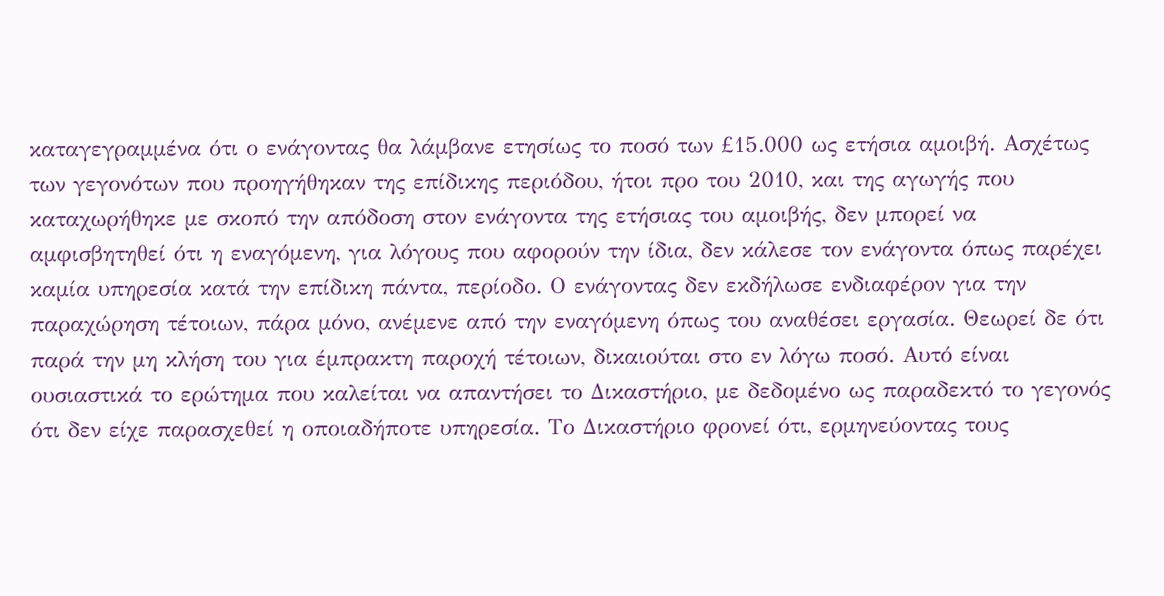καταγεγραμμένα ότι ο ενάγοντας θα λάμβανε ετησίως το ποσό των £15.000 ως ετήσια αμοιβή. Ασχέτως των γεγονότων που προηγήθηκαν της επίδικης περιόδου, ήτοι προ του 2010, και της αγωγής που καταχωρήθηκε με σκοπό την απόδοση στον ενάγοντα της ετήσιας του αμοιβής, δεν μπορεί να αμφισβητηθεί ότι η εναγόμενη, για λόγους που αφορούν την ίδια, δεν κάλεσε τον ενάγοντα όπως παρέχει καμία υπηρεσία κατά την επίδικη πάντα, περίοδο. Ο ενάγοντας δεν εκδήλωσε ενδιαφέρον για την παραχώρηση τέτοιων, πάρα μόνο, ανέμενε από την εναγόμενη όπως του αναθέσει εργασία. Θεωρεί δε ότι παρά την μη κλήση του για έμπρακτη παροχή τέτοιων, δικαιούται στο εν λόγω ποσό. Αυτό είναι ουσιαστικά το ερώτημα που καλείται να απαντήσει το Δικαστήριο, με δεδομένο ως παραδεκτό το γεγονός ότι δεν είχε παρασχεθεί η οποιαδήποτε υπηρεσία. Το Δικαστήριο φρονεί ότι, ερμηνεύοντας τους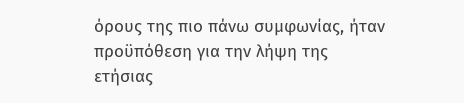όρους της πιο πάνω συμφωνίας, ήταν προϋπόθεση για την λήψη της ετήσιας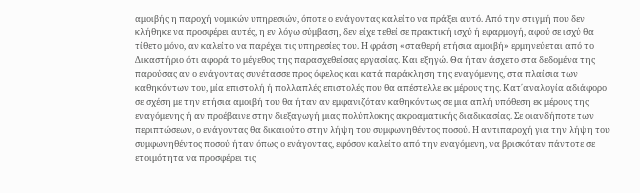αμοιβής η παροχή νομικών υπηρεσιών, όποτε ο ενάγοντας καλείτο να πράξει αυτό. Από την στιγμή που δεν κλήθηκε να προσφέρει αυτές, η εν λόγω σύμβαση, δεν είχε τεθεί σε πρακτική ισχύ ή εφαρμογή, αφού σε ισχύ θα τίθετο μόνο, αν καλείτο να παρέχει τις υπηρεσίες του. Η φράση «σταθερή ετήσια αμοιβή» ερμηνεύεται από το Δικαστήριο ότι αφορά το μέγεθος της παρασχεθείσας εργασίας. Και εξηγώ. Θα ήταν άσχετο στα δεδομένα της παρούσας αν ο ενάγοντας συνέτασσε προς όφελος και κατά παράκληση της εναγόμενης, στα πλαίσια των καθηκόντων του, μία επιστολή ή πολλαπλές επιστολές που θα απέστελλε εκ μέρους της. Κατ΄αναλογία αδιάφορο σε σχέση με την ετήσια αμοιβή του θα ήταν αν εμφανιζόταν καθηκόντως σε μια απλή υπόθεση εκ μέρους της εναγόμενης ή αν προέβαινε στην διεξαγωγή μιας πολύπλοκης ακροαματικής διαδικασίας. Σε οιανδήποτε των περιπτώσεων, ο ενάγοντας θα δικαιούτο στην λήψη του συμφωνηθέντος ποσού. Η αντιπαροχή για την λήψη του συμφωνηθέντος ποσού ήταν όπως ο ενάγοντας, εφόσον καλείτο από την εναγόμενη, να βρισκόταν πάντοτε σε ετοιμότητα να προσφέρει τις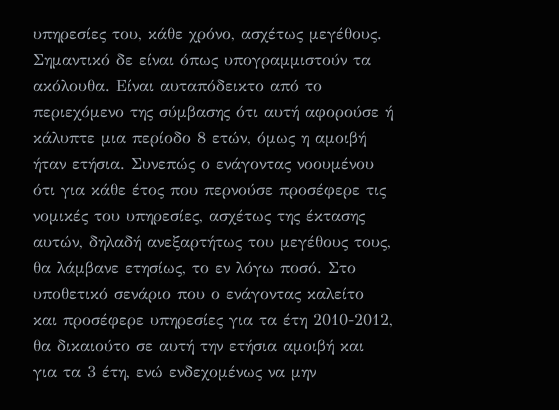υπηρεσίες του, κάθε χρόνο, ασχέτως μεγέθους. Σημαντικό δε είναι όπως υπογραμμιστούν τα ακόλουθα. Είναι αυταπόδεικτο από το περιεχόμενο της σύμβασης ότι αυτή αφορούσε ή κάλυπτε μια περίοδο 8 ετών, όμως η αμοιβή ήταν ετήσια. Συνεπώς ο ενάγοντας νοουμένου ότι για κάθε έτος που περνούσε προσέφερε τις νομικές του υπηρεσίες, ασχέτως της έκτασης αυτών, δηλαδή ανεξαρτήτως του μεγέθους τους, θα λάμβανε ετησίως, το εν λόγω ποσό. Στο υποθετικό σενάριο που ο ενάγοντας καλείτο και προσέφερε υπηρεσίες για τα έτη 2010-2012, θα δικαιούτο σε αυτή την ετήσια αμοιβή και για τα 3 έτη, ενώ ενδεχομένως να μην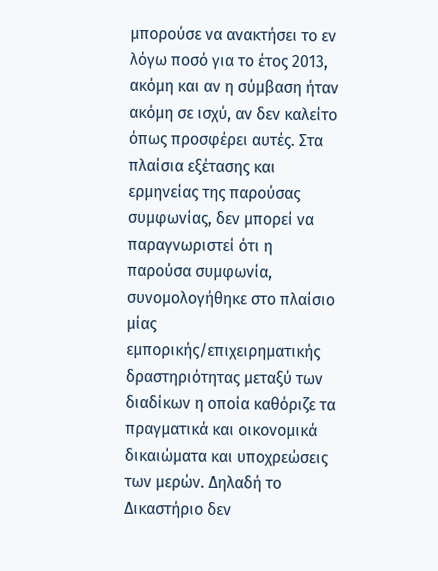μπορούσε να ανακτήσει το εν λόγω ποσό για το έτος 2013, ακόμη και αν η σύμβαση ήταν ακόμη σε ισχύ, αν δεν καλείτο όπως προσφέρει αυτές. Στα πλαίσια εξέτασης και ερμηνείας της παρούσας συμφωνίας, δεν μπορεί να παραγνωριστεί ότι η παρούσα συμφωνία, συνομολογήθηκε στο πλαίσιο μίας εμπορικής/επιχειρηματικής δραστηριότητας μεταξύ των διαδίκων η οποία καθόριζε τα πραγματικά και οικονομικά δικαιώματα και υποχρεώσεις των μερών. Δηλαδή το Δικαστήριο δεν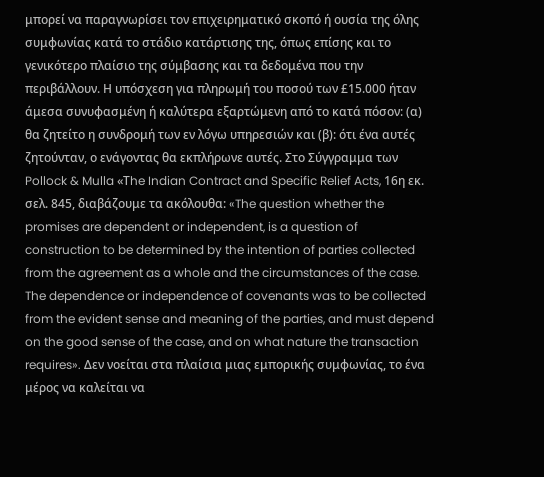μπορεί να παραγνωρίσει τον επιχειρηματικό σκοπό ή ουσία της όλης συμφωνίας κατά το στάδιο κατάρτισης της, όπως επίσης και το γενικότερο πλαίσιο της σύμβασης και τα δεδομένα που την περιβάλλουν. Η υπόσχεση για πληρωμή του ποσού των £15.000 ήταν άμεσα συνυφασμένη ή καλύτερα εξαρτώμενη από το κατά πόσον: (α) θα ζητείτο η συνδρομή των εν λόγω υπηρεσιών και (β): ότι ένα αυτές ζητούνταν, ο ενάγοντας θα εκπλήρωνε αυτές. Στο Σύγγραμμα των Pollock & Mulla «Τhe Indian Contract and Specific Relief Acts, 16η εκ. σελ. 845, διαβάζουμε τα ακόλουθα: «The question whether the promises are dependent or independent, is a question of construction to be determined by the intention of parties collected from the agreement as a whole and the circumstances of the case. The dependence or independence of covenants was to be collected from the evident sense and meaning of the parties, and must depend on the good sense of the case, and on what nature the transaction requires». Δεν νοείται στα πλαίσια μιας εμπορικής συμφωνίας, το ένα μέρος να καλείται να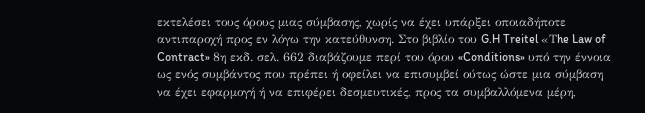εκτελέσει τους όρους μιας σύμβασης, χωρίς να έχει υπάρξει οποιαδήποτε αντιπαροχή προς εν λόγω την κατεύθυνση. Στο βιβλίο του G.H Treitel «Τhe Law of Contract» 8η εκδ. σελ. 662 διαβάζουμε περί του όρου «Conditions» υπό την έννοια ως ενός συμβάντος που πρέπει ή οφείλει να επισυμβεί ούτως ώστε μια σύμβαση να έχει εφαρμογή ή να επιφέρει δεσμευτικές, προς τα συμβαλλόμενα μέρη,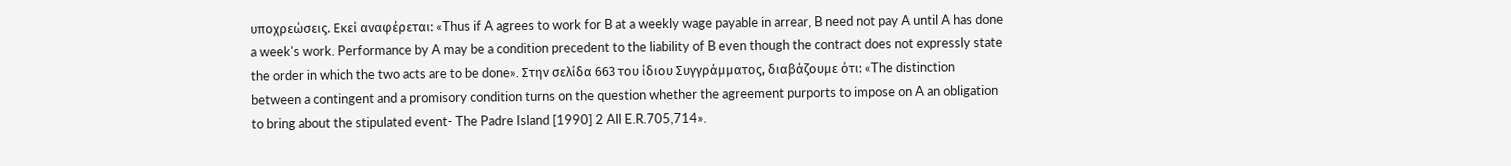υποχρεώσεις. Εκεί αναφέρεται: «Thus if A agrees to work for B at a weekly wage payable in arrear, B need not pay A until A has done a week's work. Performance by A may be a condition precedent to the liability of B even though the contract does not expressly state the order in which the two acts are to be done». Στην σελίδα 663 του ίδιου Συγγράμματος, διαβάζουμε ότι: «The distinction between a contingent and a promisory condition turns on the question whether the agreement purports to impose on A an obligation to bring about the stipulated event- The Padre Island [1990] 2 All E.R.705,714».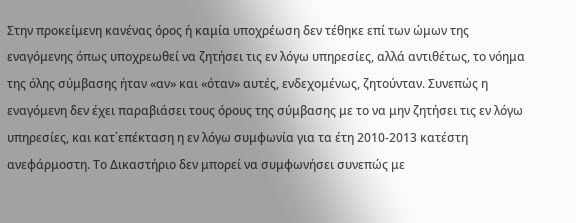Στην προκείμενη κανένας όρος ή καμία υποχρέωση δεν τέθηκε επί των ώμων της εναγόμενης όπως υποχρεωθεί να ζητήσει τις εν λόγω υπηρεσίες, αλλά αντιθέτως, το νόημα της όλης σύμβασης ήταν «αν» και «όταν» αυτές, ενδεχομένως, ζητούνταν. Συνεπώς η εναγόμενη δεν έχει παραβιάσει τους όρους της σύμβασης με το να μην ζητήσει τις εν λόγω υπηρεσίες, και κατ΄επέκταση η εν λόγω συμφωνία για τα έτη 2010-2013 κατέστη ανεφάρμοστη. Το Δικαστήριο δεν μπορεί να συμφωνήσει συνεπώς με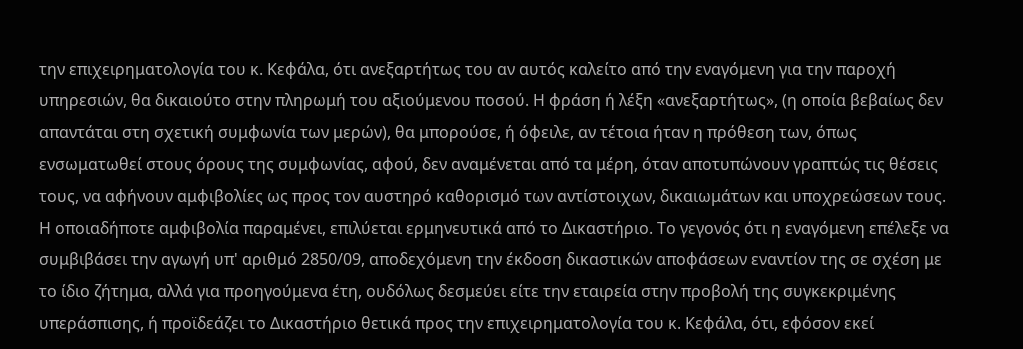την επιχειρηματολογία του κ. Κεφάλα, ότι ανεξαρτήτως του αν αυτός καλείτο από την εναγόμενη για την παροχή υπηρεσιών, θα δικαιούτο στην πληρωμή του αξιούμενου ποσού. Η φράση ή λέξη «ανεξαρτήτως», (η οποία βεβαίως δεν απαντάται στη σχετική συμφωνία των μερών), θα μπορούσε, ή όφειλε, αν τέτοια ήταν η πρόθεση των, όπως ενσωματωθεί στους όρους της συμφωνίας, αφού, δεν αναμένεται από τα μέρη, όταν αποτυπώνουν γραπτώς τις θέσεις τους, να αφήνουν αμφιβολίες ως προς τον αυστηρό καθορισμό των αντίστοιχων, δικαιωμάτων και υποχρεώσεων τους. Η οποιαδήποτε αμφιβολία παραμένει, επιλύεται ερμηνευτικά από το Δικαστήριο. Το γεγονός ότι η εναγόμενη επέλεξε να συμβιβάσει την αγωγή υπ' αριθμό 2850/09, αποδεχόμενη την έκδοση δικαστικών αποφάσεων εναντίον της σε σχέση με το ίδιο ζήτημα, αλλά για προηγούμενα έτη, ουδόλως δεσμεύει είτε την εταιρεία στην προβολή της συγκεκριμένης υπεράσπισης, ή προϊδεάζει το Δικαστήριο θετικά προς την επιχειρηματολογία του κ. Κεφάλα, ότι, εφόσον εκεί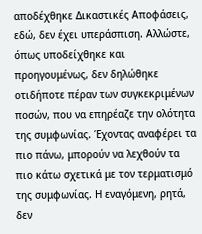αποδέχθηκε Δικαστικές Αποφάσεις, εδώ, δεν έχει υπεράσπιση. Αλλώστε, όπως υποδείχθηκε και προηγουμένως, δεν δηλώθηκε οτιδήποτε πέραν των συγκεκριμένων ποσών, που να επηρέαζε την ολότητα της συμφωνίας. Έχοντας αναφέρει τα πιο πάνω, μπορούν να λεχθούν τα πιο κάτω σχετικά με τον τερματισμό της συμφωνίας. Η εναγόμενη, ρητά, δεν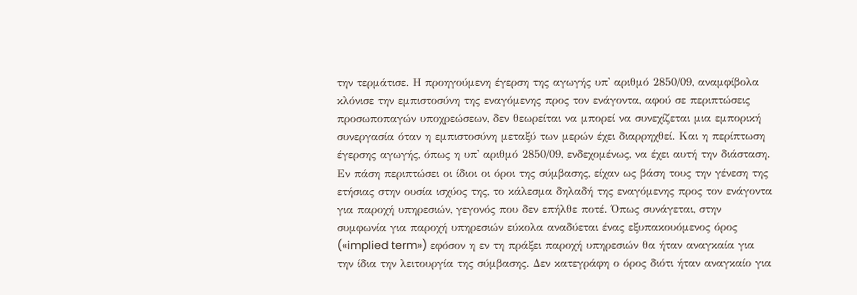την τερμάτισε. Η προηγούμενη έγερση της αγωγής υπ' αριθμό 2850/09, αναμφίβολα κλόνισε την εμπιστοσύνη της εναγόμενης προς τον ενάγοντα, αφού σε περιπτώσεις προσωποπαγών υποχρεώσεων, δεν θεωρείται να μπορεί να συνεχίζεται μια εμπορική συνεργασία όταν η εμπιστοσύνη μεταξύ των μερών έχει διαρρηχθεί. Και η περίπτωση έγερσης αγωγής, όπως η υπ' αριθμό 2850/09, ενδεχομένως, να έχει αυτή την διάσταση. Εν πάση περιπτώσει οι ίδιοι οι όροι της σύμβασης, είχαν ως βάση τους την γένεση της ετήσιας στην ουσία ισχύος της, το κάλεσμα δηλαδή της εναγόμενης προς τον ενάγοντα για παροχή υπηρεσιών, γεγονός που δεν επήλθε ποτέ. Όπως συνάγεται, στην συμφωνία για παροχή υπηρεσιών εύκολα αναδύεται ένας εξυπακουόμενος όρος («implied term») εφόσον η εν τη πράξει παροχή υπηρεσιών θα ήταν αναγκαία για την ίδια την λειτουργία της σύμβασης. Δεν κατεγράφη ο όρος διότι ήταν αναγκαίο για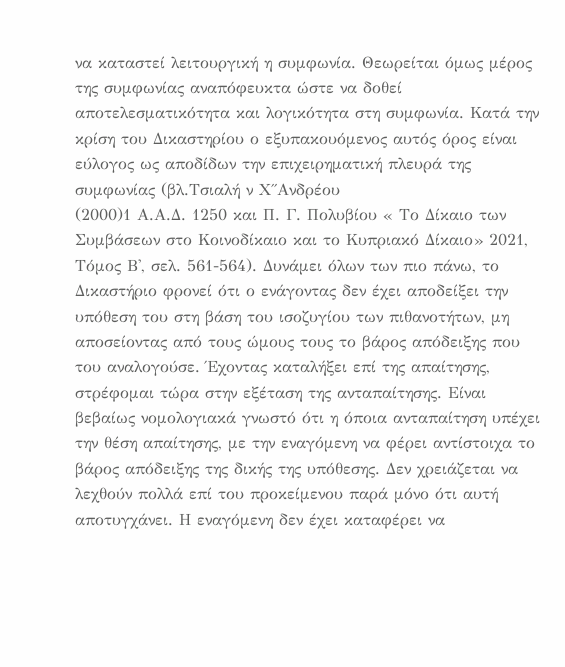να καταστεί λειτουργική η συμφωνία. Θεωρείται όμως μέρος της συμφωνίας αναπόφευκτα ώστε να δοθεί αποτελεσματικότητα και λογικότητα στη συμφωνία. Κατά την κρίση του Δικαστηρίου ο εξυπακουόμενος αυτός όρος είναι εύλογος ως αποδίδων την επιχειρηματική πλευρά της συμφωνίας (βλ.Τσιαλή ν Χ΄΄Ανδρέου
(2000)1 Α.Α.Δ. 1250 και Π. Γ. Πολυβίου « Το Δίκαιο των Συμβάσεων στο Κοινοδίκαιο και το Κυπριακό Δίκαιο» 2021, Τόμος Β', σελ. 561-564). Δυνάμει όλων των πιο πάνω, το Δικαστήριο φρονεί ότι ο ενάγοντας δεν έχει αποδείξει την υπόθεση του στη βάση του ισοζυγίου των πιθανοτήτων, μη αποσείοντας από τους ώμους τους το βάρος απόδειξης που του αναλογούσε. Έχοντας καταλήξει επί της απαίτησης, στρέφομαι τώρα στην εξέταση της ανταπαίτησης. Είναι βεβαίως νομολογιακά γνωστό ότι η όποια ανταπαίτηση υπέχει την θέση απαίτησης, με την εναγόμενη να φέρει αντίστοιχα το βάρος απόδειξης της δικής της υπόθεσης. Δεν χρειάζεται να λεχθούν πολλά επί του προκείμενου παρά μόνο ότι αυτή αποτυγχάνει. Η εναγόμενη δεν έχει καταφέρει να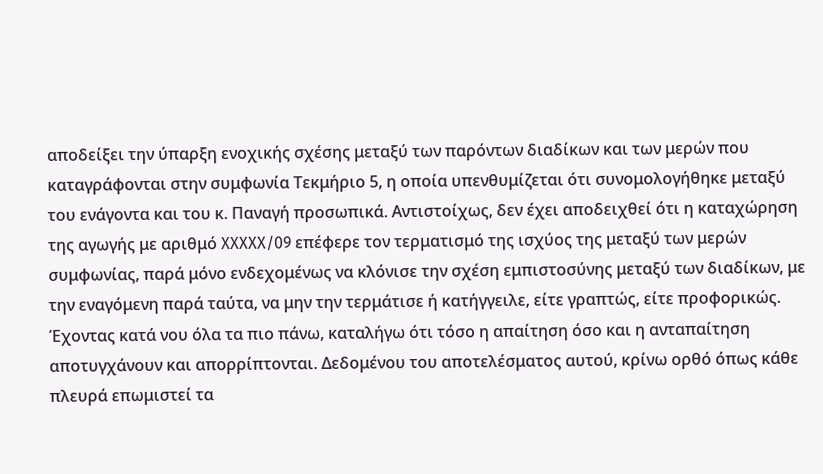αποδείξει την ύπαρξη ενοχικής σχέσης μεταξύ των παρόντων διαδίκων και των μερών που καταγράφονται στην συμφωνία Τεκμήριο 5, η οποία υπενθυμίζεται ότι συνομολογήθηκε μεταξύ του ενάγοντα και του κ. Παναγή προσωπικά. Αντιστοίχως, δεν έχει αποδειχθεί ότι η καταχώρηση της αγωγής με αριθμό XXXXX/09 επέφερε τον τερματισμό της ισχύος της μεταξύ των μερών συμφωνίας, παρά μόνο ενδεχομένως να κλόνισε την σχέση εμπιστοσύνης μεταξύ των διαδίκων, με την εναγόμενη παρά ταύτα, να μην την τερμάτισε ή κατήγγειλε, είτε γραπτώς, είτε προφορικώς. Έχοντας κατά νου όλα τα πιο πάνω, καταλήγω ότι τόσο η απαίτηση όσο και η ανταπαίτηση αποτυγχάνουν και απορρίπτονται. Δεδομένου του αποτελέσματος αυτού, κρίνω ορθό όπως κάθε πλευρά επωμιστεί τα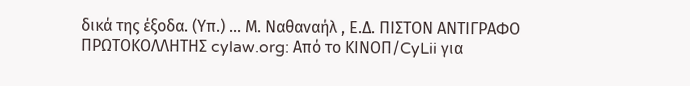δικά της έξοδα. (Υπ.) ... Μ. Ναθαναήλ , Ε.Δ. ΠΙΣΤΟΝ ΑΝΤΙΓΡΑΦΟ ΠΡΩΤΟΚΟΛΛΗΤΗΣ cylaw.org: Από το ΚΙΝOΠ/CyLii για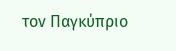τον Παγκύπριο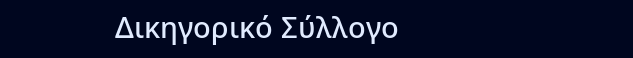Δικηγορικό Σύλλογο